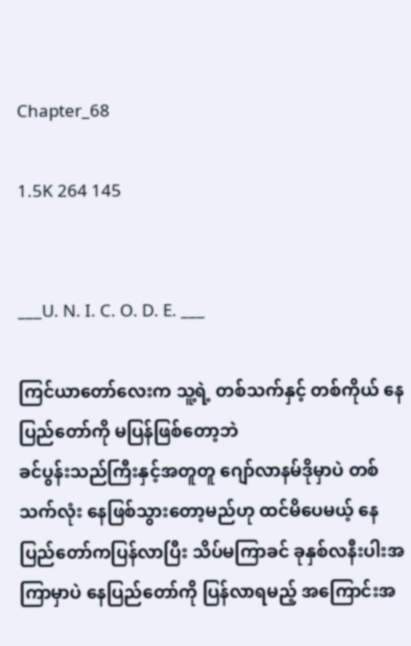Chapter_68

1.5K 264 145


___U. N. I. C. O. D. E. ___

ကြင်ယာတော်လေးက သူ့ရဲ့ တစ်သက်နှင့် တစ်ကိုယ် နေပြည်တော်ကို မပြန်ဖြစ်တော့ဘဲ
ခင်ပွန်းသည်ကြီးနှင့်အတူတူ ဂျော်လာနမ်ဒိုမှာပဲ တစ်သက်လုံး နေဖြစ်သွားတော့မည်ဟု ထင်မိပေမယ့် နေပြည်တော်ကပြန်လာပြီး သိပ်မကြာခင် ခုနှစ်လနီးပါးအကြာမှာပဲ နေပြည်တော်ကို ပြန်လာရမည့် အကြောင်းအ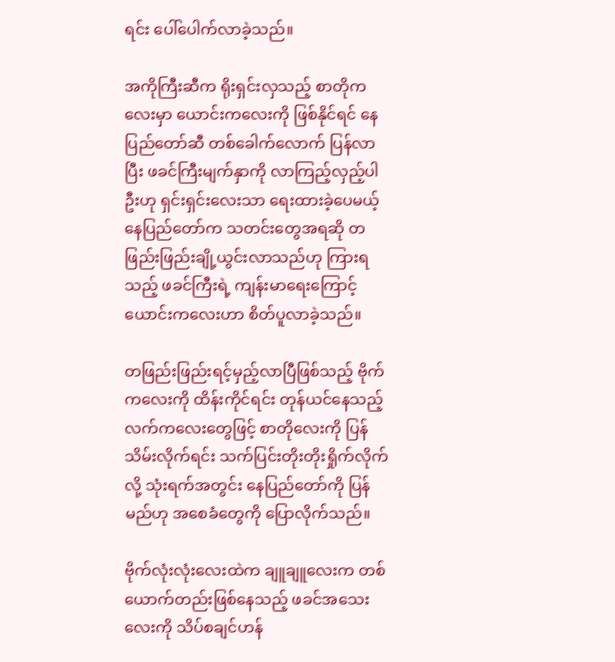ရင်း ပေါ်ပေါက်လာခဲ့သည်။

အကိုကြီးဆီက ရိုးရှင်းလှသည့် စာတိုကလေးမှာ ယောင်းကလေးကို ဖြစ်နိုင်ရင် နေပြည်တော်ဆီ တစ်ခေါက်လောက် ပြန်လာပြီး ဖခင်ကြီးမျက်နှာကို လာကြည့်လှည့်ပါဦးဟု ရှင်းရှင်းလေးသာ ရေးထားခဲ့ပေမယ့် နေပြည်တော်က သတင်းတွေအရဆို တဖြည်းဖြည်းချို့ယွင်းလာသည်ဟု ကြားရသည့် ဖခင်ကြီးရဲ့ ကျန်းမာရေးကြောင့် ယောင်းကလေးဟာ စိတ်ပူလာခဲ့သည်။

တဖြည်းဖြည်းရင့်မှည့်လာပြီဖြစ်သည့် ဗိုက်ကလေးကို ထိန်းကိုင်ရင်း တုန်ယင်နေသည့် လက်ကလေးတွေဖြင့် စာတိုလေးကို ပြန်သိမ်းလိုက်ရင်း သက်ပြင်းတိုးတိုးရှိုက်လိုက်လို့ သုံးရက်အတွင်း နေပြည်တော်ကို ပြန်မည်ဟု အစေခံတွေကို ပြောလိုက်သည်။

ဗိုက်လုံးလုံးလေးထဲက ချူချူလေးက တစ်ယောက်တည်းဖြစ်နေသည့် ဖခင်အသေးလေးကို သိပ်စချင်ဟန်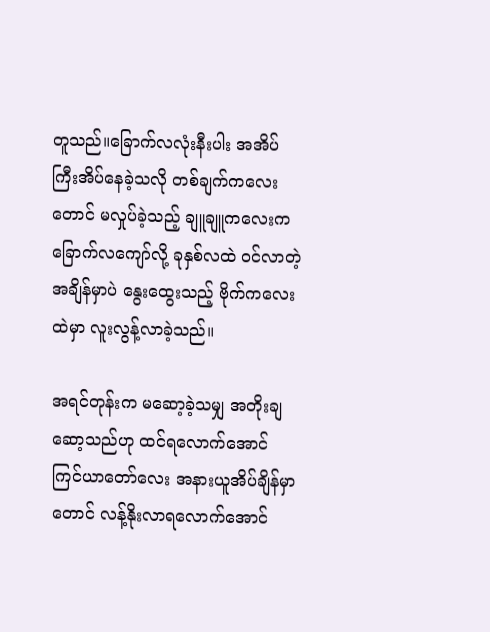တူသည်။ခြောက်လလုံးနီးပါး အအိပ်ကြီးအိပ်နေခဲ့သလို တစ်ချက်ကလေးတောင် မလှုပ်ခဲ့သည့် ချူချူကလေးက ခြောက်လကျော်လို့ ခုနှစ်လထဲ ဝင်လာတဲ့အချိန်မှာပဲ နွေးထွေးသည့် ဗိုက်ကလေးထဲမှာ လူးလွန့်လာခဲ့သည်။

အရင်တုန်းက မဆော့ခဲ့သမျှ အတိုးချဆော့သည်ဟု ထင်ရလောက်အောင် ကြင်ယာတော်လေး အနားယူအိပ်ချိန်မှာတောင် လန့်နိုးလာရလောက်အောင်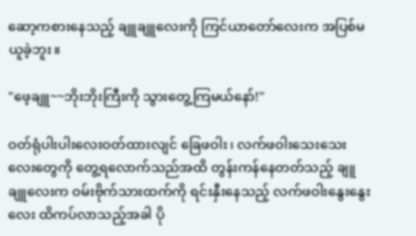ဆော့ကစားနေသည့် ချူချူလေးကို ကြင်ယာတော်လေးက အပြစ်မယူခဲ့ဘူး။

"ဖေ့ချူ~~ဘိုးဘိုးကြီးကို သွားတွေ့ကြမယ်နော်!"

ဝတ်ရုံပါးပါးလေးဝတ်ထားလျင် ခြေဖဝါး၊ လက်ဖဝါးသေးသေးလေးတွေကို တွေ့ရလောက်သည်အထိ တွန်းကန်နေတတ်သည့် ချူချူလေးက ဝမ်းဗိုက်သားထက်ကို ရင်းနှီးနေသည့် လက်ဖဝါးနွေးနွေးလေး ထိကပ်လာသည့်အခါ ပို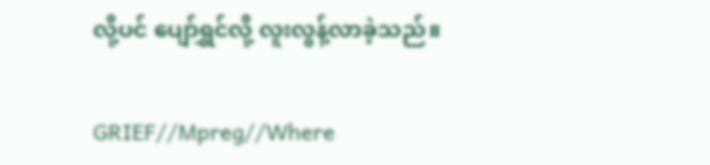လို့ပင် ပျော်ရွှင်လို့ လူးလွန့်လာခဲ့သည်။

GRIEF//Mpreg//Where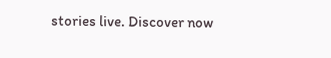stories live. Discover now